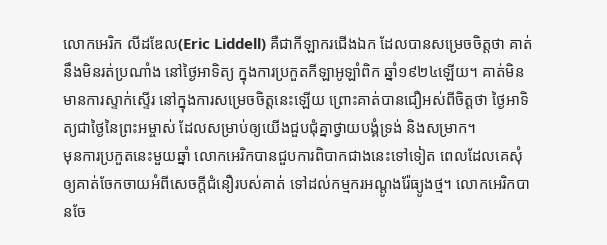លោកអេរិក លីដឌែល(Eric Liddell) គឺជាកីឡាករជើងឯក ដែលបានសម្រេចចិត្តថា គាត់នឹងមិនរត់ប្រណាំង នៅថ្ងៃអាទិត្យ ក្នុងការប្រកួតកីឡាអូឡាំពិក ឆ្នាំ១៩២៤ឡើយ។ គាត់មិនមានការស្ទាក់ស្ទើរ នៅក្នុងការសម្រេចចិត្តនេះឡើយ ព្រោះគាត់បានជឿអស់ពីចិត្តថា ថ្ងៃអាទិត្យជាថ្ងៃនៃព្រះអម្ចាស់ ដែលសម្រាប់ឲ្យយើងជួបជុំគ្នាថ្វាយបង្គំទ្រង់ និងសម្រាក។
មុនការប្រកួតនេះមួយឆ្នាំ លោកអេរិកបានជួបការពិបាកជាងនេះទៅទៀត ពេលដែលគេសុំឲ្យគាត់ចែកចាយអំពីសេចក្តីជំនឿរបស់គាត់ ទៅដល់កម្មករអណ្តូងរ៉ែធ្យូងថ្ម។ លោកអេរិកបានចែ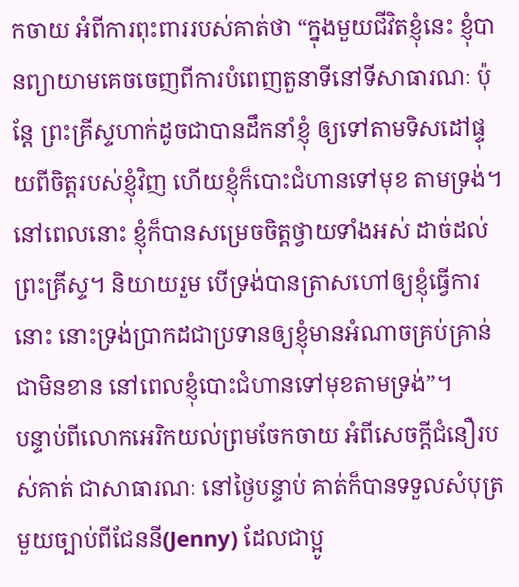កចាយ អំពីការពុះពាររបស់គាត់ថា “ក្នុងមួយជីវិតខ្ញុំនេះ ខ្ញុំបានព្យាយាមគេចចេញពីការបំពេញតួនាទីនៅទីសាធារណៈ ប៉ុន្តែ ព្រះគ្រីស្ទហាក់ដូចជាបានដឹកនាំខ្ញុំ ឲ្យទៅតាមទិសដៅផ្ទុយពីចិត្តរបស់ខ្ញុំវិញ ហើយខ្ញុំក៏បោះជំហានទៅមុខ តាមទ្រង់។ នៅពេលនោះ ខ្ញុំក៏បានសម្រេចចិត្តថ្វាយទាំងអស់ ដាច់ដល់ព្រះគ្រីស្ទ។ និយាយរួម បើទ្រង់បានត្រាសហៅឲ្យខ្ញុំធ្វើការនោះ នោះទ្រង់ប្រាកដជាប្រទានឲ្យខ្ញុំមានអំណាចគ្រប់គ្រាន់ជាមិនខាន នៅពេលខ្ញុំបោះជំហានទៅមុខតាមទ្រង់”។
បន្ទាប់ពីលោកអេរិកយល់ព្រមចែកចាយ អំពីសេចក្តីជំនឿរបស់គាត់ ជាសាធារណៈ នៅថ្ងៃបន្ទាប់ គាត់ក៏បានទទួលសំបុត្រមួយច្បាប់ពីជែននី(Jenny) ដែលជាប្អូ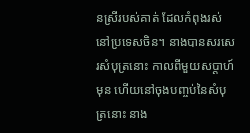នស្រីរបស់គាត់ ដែលកំពុងរស់នៅប្រទេសចិន។ នាងបានសរសេរសំបុត្រនោះ កាលពីមួយសប្តាហ៍មុន ហើយនៅចុងបញ្ចប់នៃសំបុត្រនោះ នាង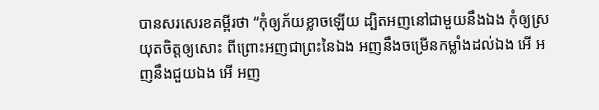បានសរសេរខគម្ពីរថា “កុំឲ្យភ័យខ្លាចឡើយ ដ្បិតអញនៅជាមួយនឹងឯង កុំឲ្យស្រយុតចិត្តឲ្យសោះ ពីព្រោះអញជាព្រះនៃឯង អញនឹងចម្រើនកម្លាំងដល់ឯង អើ អញនឹងជួយឯង អើ អញ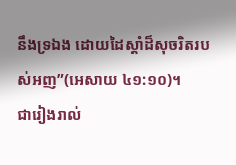នឹងទ្រឯង ដោយដៃស្តាំដ៏សុចរិតរបស់អញ”(អេសាយ ៤១:១០)។
ជារៀងរាល់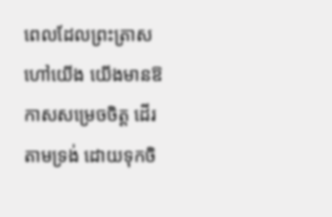ពេលដែលព្រះត្រាសហៅយើង យើងមានឱកាសសម្រេចចិត្ត ដើរតាមទ្រង់ ដោយទុកចិ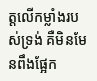ត្តលើកម្លាំងរបស់ទ្រង់ គឺមិនមែនពឹងផ្អែក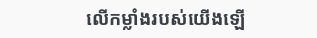លើកម្លាំងរបស់យើងឡើ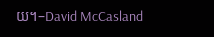យ។–David McCasland